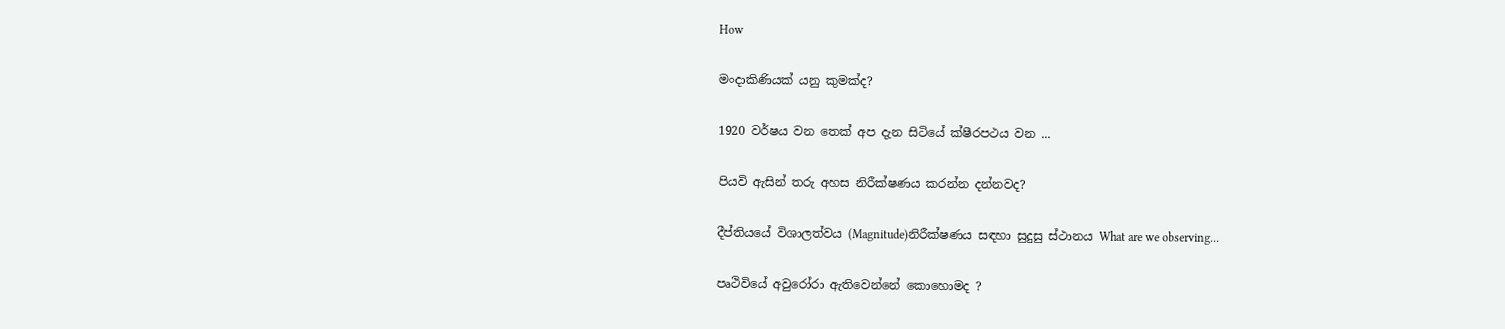How

මංදාකිණියක් යනු කුමක්ද?

1920 වර්ෂය වන තෙක් අප දැන සිටියේ ක්ෂීරපථය වන ...

පියවි ඇසින් තරු අහස නිරීක්ෂණය කරන්න දන්නවද?

දීප්තියයේ විශාලත්වය (Magnitude)නිරීක්ෂණය සඳහා සුදුසු ස්ථානය What are we observing...

පෘථිවියේ අවුරෝරා ඇතිවෙන්නේ කොහොමද ?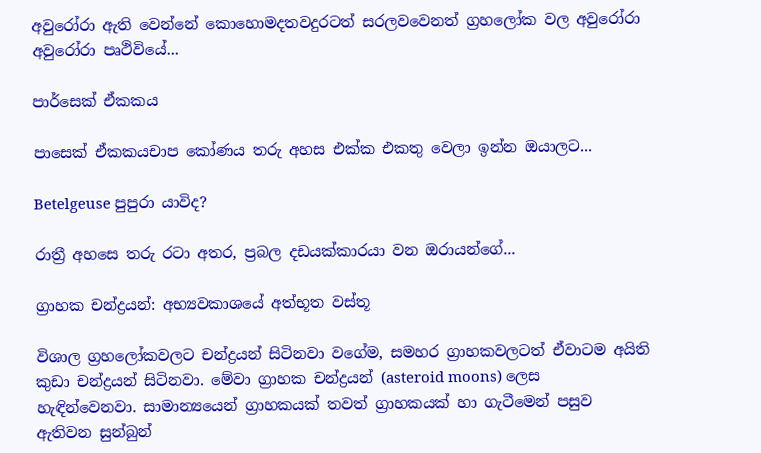අවුරෝරා ඇති වෙන්නේ කොහොමදතවදුරටත් සරලවවෙනත් ග්‍රහලෝක වල අවුරෝරා අවුරෝරා පෘථිවියේ...

පාර්සෙක් ඒකකය

පාසෙක් ඒකකයචාප කෝණය තරු අහස එක්ක එකතු වෙලා ඉන්න ඔයාලට...

Betelgeuse පුපුරා යාවිද?

රාත්‍රී අහසෙ තරු රටා අතර, ප්‍රබල දඩයක්කාරයා වන ඔරායන්ගේ...

ග්‍රාහක චන්ද්‍රයන්: අභ්‍යවකාශයේ අත්භූත වස්තූ

විශාල ග්‍රහලෝකවලට චන්ද්‍රයන් සිටිනවා වගේම, සමහර ග්‍රාහකවලටත් ඒවාටම අයිති කුඩා චන්ද්‍රයන් සිටිනවා. මේවා ග්‍රාහක චන්ද්‍රයන් (asteroid moons) ලෙස හැඳින්වෙනවා. සාමාන්‍යයෙන් ග්‍රාහකයක් තවත් ග්‍රාහකයක් හා ගැටීමෙන් පසුව ඇතිවන සුන්බුන්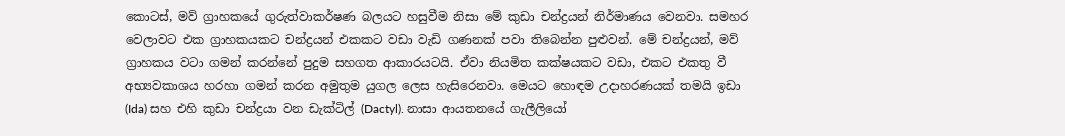කොටස්, මව් ග්‍රාහකයේ ගුරුත්වාකර්ෂණ බලයට හසුවීම නිසා මේ කුඩා චන්ද්‍රයන් නිර්මාණය වෙනවා. සමහර වෙලාවට එක ග්‍රාහකයකට චන්ද්‍රයන් එකකට වඩා වැඩි ගණනක් පවා තිබෙන්න පුළුවන්. මේ චන්ද්‍රයන්, මව් ග්‍රාහකය වටා ගමන් කරන්නේ පුදුම සහගත ආකාරයටයි. ඒවා නියමිත කක්ෂයකට වඩා, එකට එකතු වී අභ්‍යවකාශය හරහා ගමන් කරන අමුතුම යුගල ලෙස හැසිරෙනවා. මෙයට හොඳම උදාහරණයක් තමයි ඉඩා (Ida) සහ එහි කුඩා චන්ද්‍රයා වන ඩැක්ටිල් (Dactyl). නාසා ආයතනයේ ගැලීලියෝ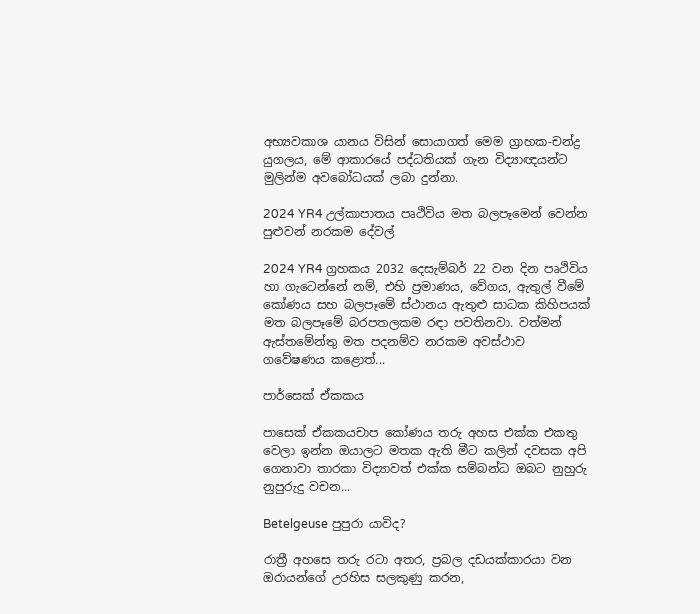අභ්‍යවකාශ යානය විසින් සොයාගත් මෙම ග්‍රාහක-චන්ද්‍ර යුගලය, මේ ආකාරයේ පද්ධතියක් ගැන විද්‍යාඥයන්ට මුලින්ම අවබෝධයක් ලබා දුන්නා.

2024 YR4 උල්කාපාතය පෘථිවිය මත බලපෑමෙන් වෙන්න පුළුවන් නරකම දේවල්

2024 YR4 ග්‍රහකය 2032 දෙසැම්බර් 22 වන දින පෘථිවිය හා ගැටෙන්නේ නම්, එහි ප්‍රමාණය, වේගය, ඇතුල් වීමේ කෝණය සහ බලපෑමේ ස්ථානය ඇතුළු සාධක කිහිපයක් මත බලපෑමේ බරපතලකම රඳා පවතිනවා. වත්මන් ඇස්තමේන්තු මත පදනම්ව නරකම අවස්ථාව ගවේෂණය කළොත්...

පාර්සෙක් ඒකකය

පාසෙක් ඒකකයචාප කෝණය තරු අහස එක්ක එකතු වෙලා ඉන්න ඔයාලට මතක ඇති මීට කලින් දවසක අපි ගෙනාවා තාරකා විද්‍යාවත් එක්ක සම්බන්ධ ඔබට නුහුරු නුපුරුදු වචන...

Betelgeuse පුපුරා යාවිද?

රාත්‍රී අහසෙ තරු රටා අතර, ප්‍රබල දඩයක්කාරයා වන ඔරායන්ගේ උරහිස සලකුණු කරන,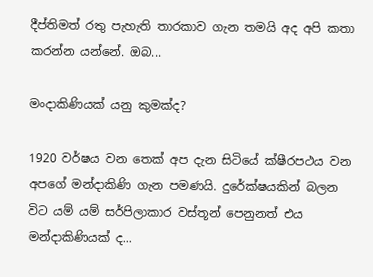දීප්තිමත් රතු පැහැති තාරකාව ගැන තමයි අද අපි කතා කරන්න යන්නේ. ඔබ...

මංදාකිණියක් යනු කුමක්ද?

1920 වර්ෂය වන තෙක් අප දැන සිටියේ ක්ෂීරපථය වන  අපගේ මන්දාකිණි ගැන පමණයි. දුරේක්ෂයකින් බලන විට යම් යම් සර්පිලාකාර වස්තූන් පෙනුනත් එය මන්දාකිණියක් ද...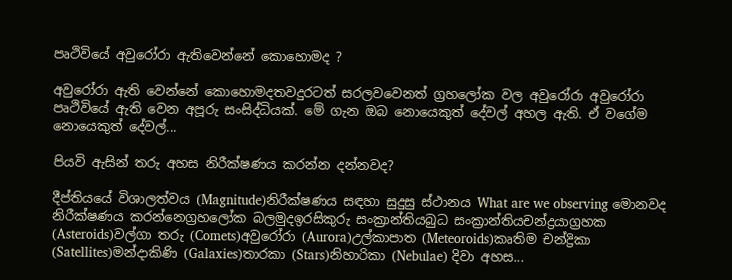පෘථිවියේ අවුරෝරා ඇතිවෙන්නේ කොහොමද ?

අවුරෝරා ඇති වෙන්නේ කොහොමදතවදුරටත් සරලවවෙනත් ග්‍රහලෝක වල අවුරෝරා අවුරෝරා පෘථිවියේ ඇති වෙන අපූරු සංසිද්ධියක්. මේ ගැන ඔබ නොයෙකුත් දේවල් අහල ඇති. ඒ වගේම නොයෙකුත් දේවල්...

පියවි ඇසින් තරු අහස නිරීක්ෂණය කරන්න දන්නවද?

දීප්තියයේ විශාලත්වය (Magnitude)නිරීක්ෂණය සඳහා සුදුසු ස්ථානය What are we observing මොනවද නිරීක්ෂණය කරන්නෙග්‍රහලෝක බලමුදඉරසිකුරු සංක්‍රාන්තියබුධ සංක්‍රාන්තියචන්ද්‍රයාග්‍රහක (Asteroids)වල්ගා තරු (Comets)අවුරෝරා (Aurora)උල්කාපාත (Meteoroids)කෘතිම චන්ද්‍රිකා (Satellites)මන්දාකිණි (Galaxies)තාරකා (Stars)නිහාරිකා (Nebulae) දිවා අහස...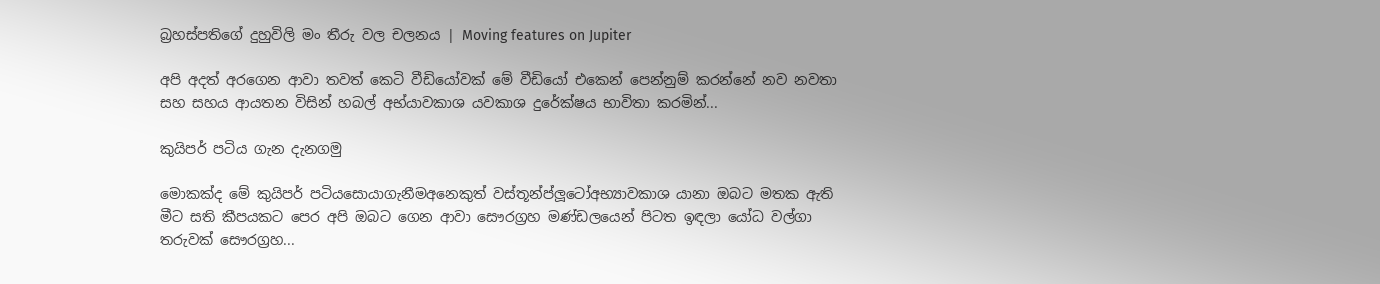බ්‍රහස්පතිගේ දුහුවිලි මං තීරු වල චලනය | Moving features on Jupiter

අපි අදත් අරගෙන ආවා තවත් කෙටි වීඩියෝවක් මේ වීඩියෝ එකෙන් පෙන්නුම් කරන්නේ නව නවතා සහ සහය ආයතන විසින් හබල් අභ්යාවකාශ ‍යවකාශ දුරේක්ෂය භාවිතා කරමින්...

කුයිපර් පටිය ගැන දැනගමු

මොකක්ද මේ කුයිපර් පටියසොයාගැනීමඅනෙකුත් වස්තූන්ප්ලූටෝඅභ්‍යාවකාශ යානා ඔබට මතක ඇති මීට සති කීපයකට පෙර අපි ඔබට ගෙන ආවා සෞරග්‍රහ මණ්ඩලයෙන් පිටත ඉඳලා යෝධ වල්ගා තරුවක් සෞරග්‍රහ...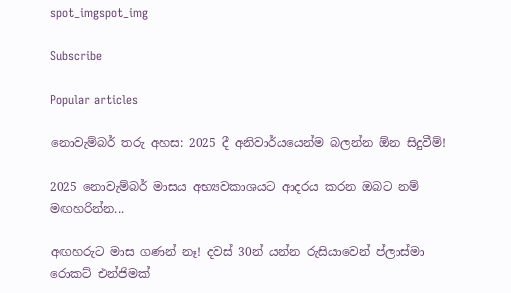spot_imgspot_img

Subscribe

Popular articles

නොවැම්බර් තරු අහස: 2025 දී අනිවාර්යයෙන්ම බලන්න ඕන සිදුවීම්!

2025 නොවැම්බර් මාසය අභ්‍යවකාශයට ආදරය කරන ඔබට නම් මඟහරින්න...

අඟහරුට මාස ගණන් නෑ! දවස් 30න් යන්න රුසියාවෙන් ප්ලාස්මා රොකට් එන්ජිමක්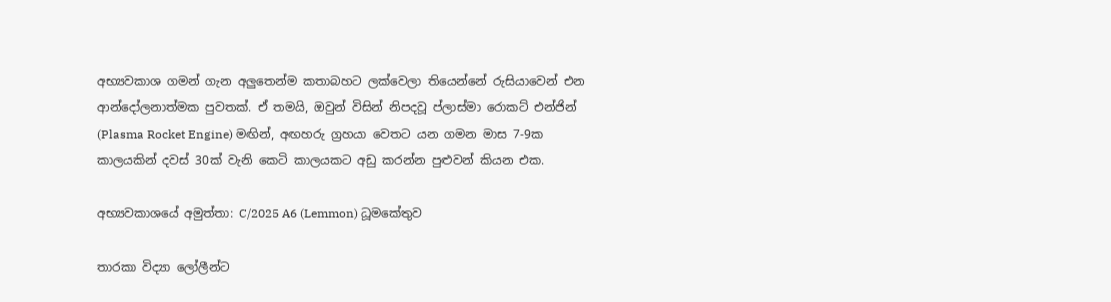අභ්‍යවකාශ ගමන් ගැන අලුතෙන්ම කතාබහට ලක්වෙලා තියෙන්නේ රුසියාවෙන් එන ආන්දෝලනාත්මක පුවතක්. ඒ තමයි, ඔවුන් විසින් නිපදවූ ප්ලාස්මා රොකට් එන්ජින් (Plasma Rocket Engine) මඟින්, අඟහරු ග්‍රහයා වෙතට යන ගමන මාස 7-9ක කාලයකින් දවස් 30ක් වැනි කෙටි කාලයකට අඩු කරන්න පුළුවන් කියන එක.

අභ්‍යවකාශයේ අමුත්තා: C/2025 A6 (Lemmon) ධූමකේතුව

තාරකා විද්‍යා ලෝලීන්ට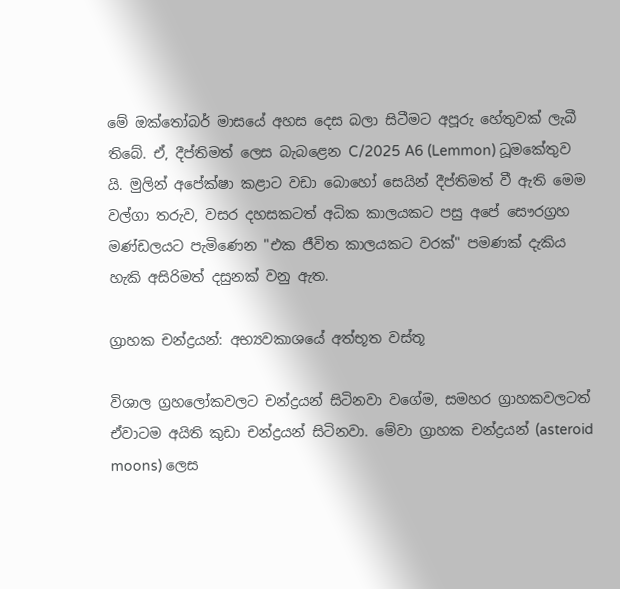මේ ඔක්තෝබර් මාසයේ අහස දෙස බලා සිටීමට අපූරු හේතුවක් ලැබී තිබේ. ඒ, දීප්තිමත් ලෙස බැබළෙන C/2025 A6 (Lemmon) ධූමකේතුව යි. මුලින් අපේක්ෂා කළාට වඩා බොහෝ සෙයින් දීප්තිමත් වී ඇති මෙම වල්ගා තරුව, වසර දහසකටත් අධික කාලයකට පසු අපේ සෞරග්‍රහ මණ්ඩලයට පැමිණෙන "එක ජීවිත කාලයකට වරක්" පමණක් දැකිය හැකි අසිරිමත් දසුනක් වනු ඇත.

ග්‍රාහක චන්ද්‍රයන්: අභ්‍යවකාශයේ අත්භූත වස්තූ

විශාල ග්‍රහලෝකවලට චන්ද්‍රයන් සිටිනවා වගේම, සමහර ග්‍රාහකවලටත් ඒවාටම අයිති කුඩා චන්ද්‍රයන් සිටිනවා. මේවා ග්‍රාහක චන්ද්‍රයන් (asteroid moons) ලෙස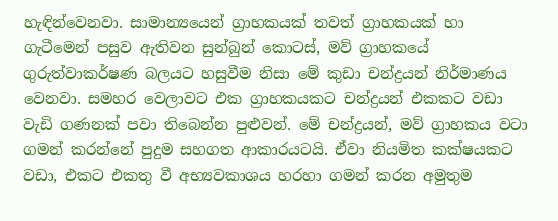හැඳින්වෙනවා. සාමාන්‍යයෙන් ග්‍රාහකයක් තවත් ග්‍රාහකයක් හා ගැටීමෙන් පසුව ඇතිවන සුන්බුන් කොටස්, මව් ග්‍රාහකයේ ගුරුත්වාකර්ෂණ බලයට හසුවීම නිසා මේ කුඩා චන්ද්‍රයන් නිර්මාණය වෙනවා. සමහර වෙලාවට එක ග්‍රාහකයකට චන්ද්‍රයන් එකකට වඩා වැඩි ගණනක් පවා තිබෙන්න පුළුවන්. මේ චන්ද්‍රයන්, මව් ග්‍රාහකය වටා ගමන් කරන්නේ පුදුම සහගත ආකාරයටයි. ඒවා නියමිත කක්ෂයකට වඩා, එකට එකතු වී අභ්‍යවකාශය හරහා ගමන් කරන අමුතුම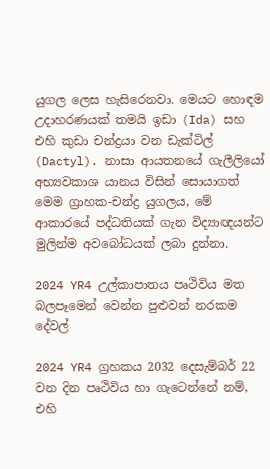යුගල ලෙස හැසිරෙනවා. මෙයට හොඳම උදාහරණයක් තමයි ඉඩා (Ida) සහ එහි කුඩා චන්ද්‍රයා වන ඩැක්ටිල් (Dactyl). නාසා ආයතනයේ ගැලීලියෝ අභ්‍යවකාශ යානය විසින් සොයාගත් මෙම ග්‍රාහක-චන්ද්‍ර යුගලය, මේ ආකාරයේ පද්ධතියක් ගැන විද්‍යාඥයන්ට මුලින්ම අවබෝධයක් ලබා දුන්නා.

2024 YR4 උල්කාපාතය පෘථිවිය මත බලපෑමෙන් වෙන්න පුළුවන් නරකම දේවල්

2024 YR4 ග්‍රහකය 2032 දෙසැම්බර් 22 වන දින පෘථිවිය හා ගැටෙන්නේ නම්, එහි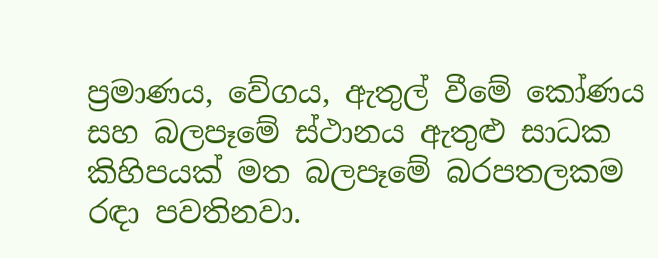ප්‍රමාණය, වේගය, ඇතුල් වීමේ කෝණය සහ බලපෑමේ ස්ථානය ඇතුළු සාධක කිහිපයක් මත බලපෑමේ බරපතලකම රඳා පවතිනවා.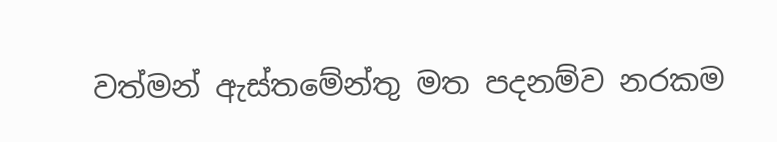වත්මන් ඇස්තමේන්තු මත පදනම්ව නරකම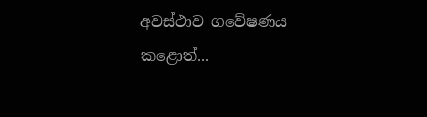අවස්ථාව ගවේෂණය කළොත්...